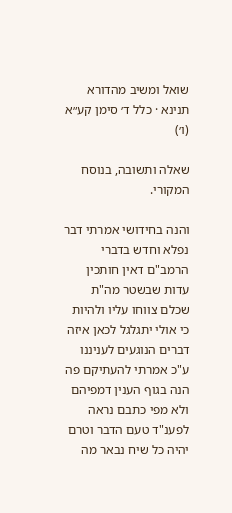שואל ומשיב מהדורא תנינא · כלל ד׳ סימן קע״א (ו׳)

שאלה ותשובה, בנוסח המקורי.

והנה בחידושי אמרתי דבר נפלא וחדש בדברי הרמב"ם דאין חותכין עדות שבשטר מה"ת שכלם צווחו עליו ולהיות כי אולי יתגלגל לכאן איזה דברים הנוגעים לעניננו ע"כ אמרתי להעתיקם פה הנה בגוף הענין דמפיהם ולא מפי כתבם נראה לפענ"ד טעם הדבר וטרם יהיה כל שיח נבאר מה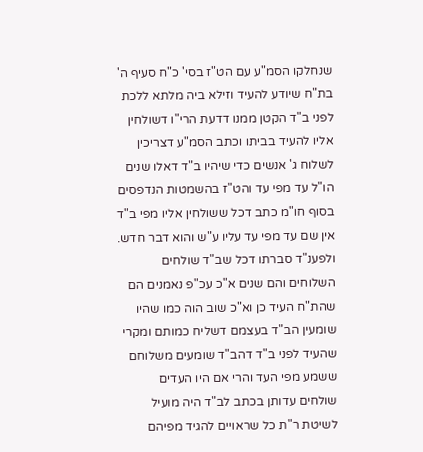שנחלקו הסמ"ע עם הט"ז בסי' כ"ח סעיף ה' בת"ח שיודע להעיד וזילא ביה מלתא ללכת לפני ב"ד הקטן ממנו דדעת הרי"ו דשולחין אליו להעיד בביתו וכתב הסמ"ע דצריכין לשלוח ג' אנשים כדי שיהיו ב"ד דאלו שנים הו"ל עד מפי עד והט"ז בהשמטות הנדפסים בסוף חו"מ כתב דכל ששולחין אליו מפי ב"ד אין שם עד מפי עד עליו ע"ש והוא דבר חדש. ולפענ"ד סברתו דכל שב"ד שולחים השלוחים והם שנים א"כ עכ"פ נאמנים הם שהת"ח העיד כן וא"כ שוב הוה כמו שהיו שומעין הב"ד בעצמם דשליח כמותם ומקרי שהעיד לפני ב"ד דהב"ד שומעים משלוחם ששמע מפי העד והרי אם היו העדים שולחים עדותן בכתב לב"ד היה מועיל לשיטת ר"ת כל שראויים להגיד מפיהם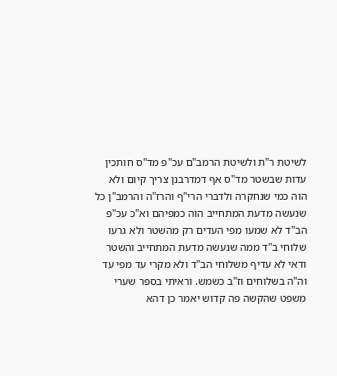לשיטת ר"ת ולשיטת הרמב"ם עכ"פ מד"ס חותכין עדות שבשטר מד"ס אף דמדרבנן צריך קיום ולא הוה כמי שנחקרה ולדברי הרי"ף והרז"ה והרמב"ן כל שנעשה מדעת המתחייב הוה כמפיהם וא"כ עכ"פ הב"ד לא שמעו מפי העדים רק מהשטר ולא גרעו שלוחי ב"ד ממה שנעשה מדעת המתחייב והשטר ודאי לא עדיף משלוחי הב"ד ולא מקרי עד מפי עד וה"ה בשלוחים וז"ב כשמש. וראיתי בספר שערי משפט שהקשה פה קדוש יאמר כן דהא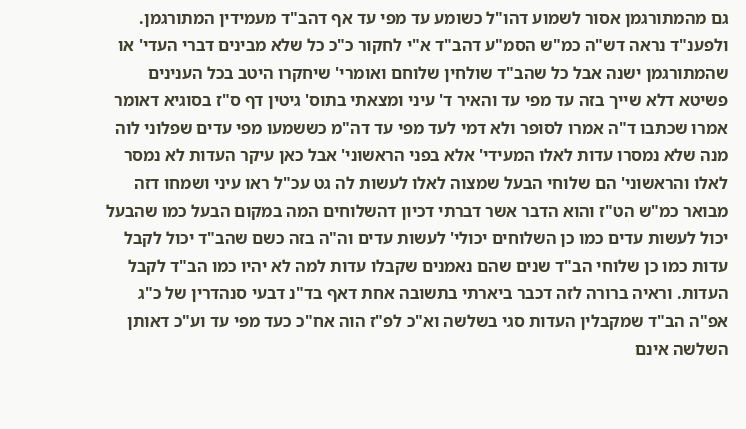גם מהמתורגמן אסור לשמוע דהו"ל כשומע עד מפי עד אף דהב"ד מעמידין המתורגמן. ולפענ"ד נראה דש"ה כמ"ש הסמ"ע דהב"ד א"י לחקור כ"כ כל שלא מבינים דברי העדי' או שהמתורגמן ישנה אבל כל שהב"ד שולחין שלוחם ואומרי' שיחקרו היטב בכל הענינים פשיטא דלא שייך בזה עד מפי עד והאיר ד' עיני ומצאתי בתוס' גיטין דף ס"ז בסוגיא דאומר אמרו שכתבו ד"ה אמרו לסופר ולא דמי לעד מפי עד דה"מ כששמעו מפי עדים שפלוני לוה מנה שלא נמסרו עדות לאלו המעידי' אלא בפני הראשוני' אבל כאן עיקר העדות לא נמסר לאלו והראשוני' הם שלוחי הבעל שמצוה לאלו לעשות לה גט עכ"ל ראו עיני ושמחו דזה מבואר כמ"ש הט"ז והוא הדבר אשר דברתי דכיון דהשלוחים המה במקום הבעל כמו שהבעל יכול לעשות עדים כמו כן השלוחים יכולי' לעשות עדים וה"ה בזה כשם שהב"ד יכול לקבל עדות כמו כן שלוחי הב"ד שנים שהם נאמנים שקבלו עדות למה לא יהיו כמו הב"ד לקבל העדות. וראיה ברורה לזה דכבר ביארתי בתשובה אחת דאף בד"נ דבעי סנהדרין של כ"ג אפ"ה הב"ד שמקבלין העדות סגי בשלשה וא"כ לפ"ז הוה אח"כ כעד מפי עד וע"כ דאותן השלשה אינם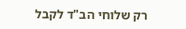רק שלוחי הב"ד לקבל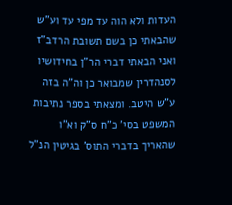העדות ולא הוה עד מפי עד וע"ש שהבאתי כן בשם תשובת הרדב"ז ואני הבאתי דברי הר"ן בחידושיו לסנהדרין שמבואר כן וה"ה בזה ע"ש היטב. ומצאתי בספר נתיבות המשפט בסי' כ"ח ס"ק וא"ו שהאריך בדברי התוס' בגיטין הנ"ל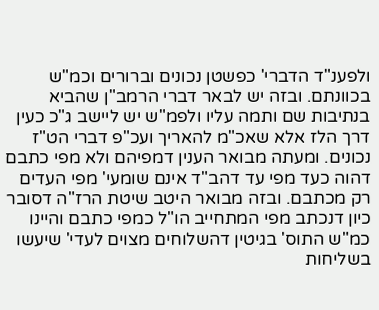ולפענ"ד הדברי' כפשטן נכונים וברורים וכמ"ש בכוונתם. ובזה יש לבאר דברי הרמב"ן שהביא בנתיבות שם ותמה עליו ולפמ"ש יש ליישב ג"כ כעין דרך הלז אלא שאכ"מ להאריך ועכ"פ דברי הט"ז נכונים. ומעתה מבואר הענין דמפיהם ולא מפי כתבם דהוה כעד מפי עד דהב"ד אינם שומעי' מפי העדים רק מכתבם. ובזה מבואר היטב שיטת הרז"ה דסובר כיון דנכתב מפי המתחייב הו"ל כמפי כתבם והיינו כמ"ש התוס' בגיטין דהשלוחים מצוים לעדי' שיעשו בשליחות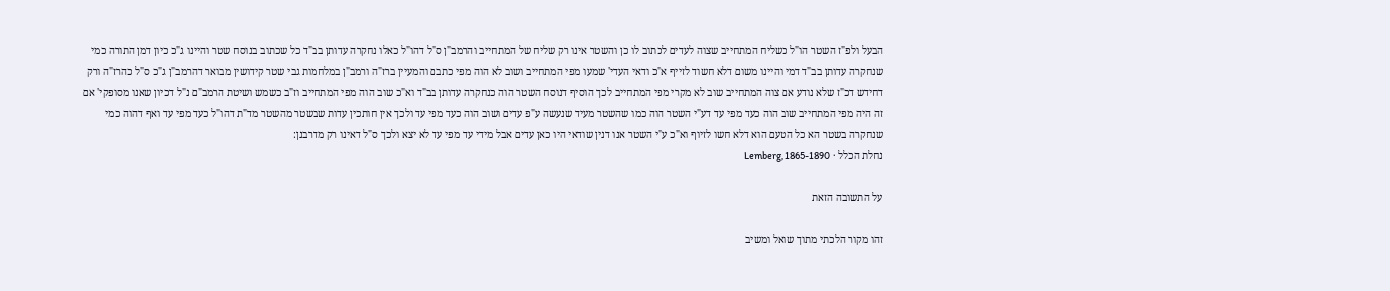הבעל ולפ"ז השטר הו"ל כשליח המתחייב שצוה לעדים לכתוב לו כן והשטר אינו רק שליח של המתחייב והרמב"ן ס"ל דהו"ל כאלו נחקרה עדותן בב"ד כל שכתוב בנוסח שטר והיינו ג"כ כיון דמן התורה כמי שנחקרה עדותן בב"ד דמי והיינו משום דלא חשוד לזייף א"כ ודאי העדי' שמעו מפי המתחייב ושוב לא הוה מפי כתבם והמעיין ברז"ה ורמב"ן במלחמות גבי שטר קידושין מבואר דהרמב"ן ג"כ ס"ל כהרז"ה ורק דחידש דכ"ז שלא נודע אם צוה המתחייב שוב לא מקרי מפי המתחייב לכך הוסיף דנוסח השטר הוה כנחקרה עדותן בב"ד וא"כ שוב הוה מפי המתחייב וז"ב כשמש ושיטת הרמב"ם נ"ל דכיון שאנו מסופקי' אם זה היה מפי המתחייב שוב הוה כעד מפי עד דע"י השטר הוה כמו שהשטר מעיד שנעשה ע"פ עדים ושוב הוה כעד מפי עד ולכך אין חותכין עדות שבשטר מהשטר מד"ת דהו"ל כעד מפי עד ואף דהוה כמי שנחקרה בשטר הא כל הטעם הוא דלא חשו לזיוף וא"כ ע"י השטר אנו דנין שודאי היו כאן עדים אבל מידי עד מפי עד לא יצא ולכך ס"ל דאינו רק מדרבנן:
נחלת הכלל · Lemberg, 1865-1890

על התשובה הזאת

זהו מקור הלכתי מתוך שואל ומשיב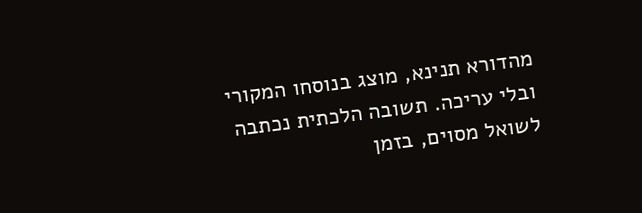מהדורא תנינא, מוצג בנוסחו המקורי ובלי עריכה. תשובה הלכתית נכתבה לשואל מסוים, בזמן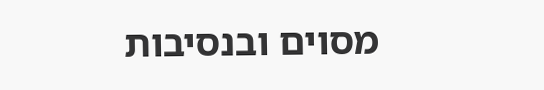מסוים ובנסיבות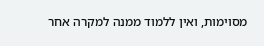מסוימות, ואין ללמוד ממנה למקרה אחר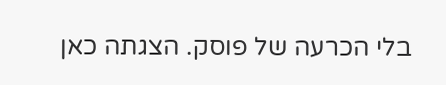בלי הכרעה של פוסק. הצגתה כאן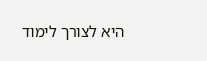היא לצורך לימוד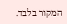המקור בלבד.